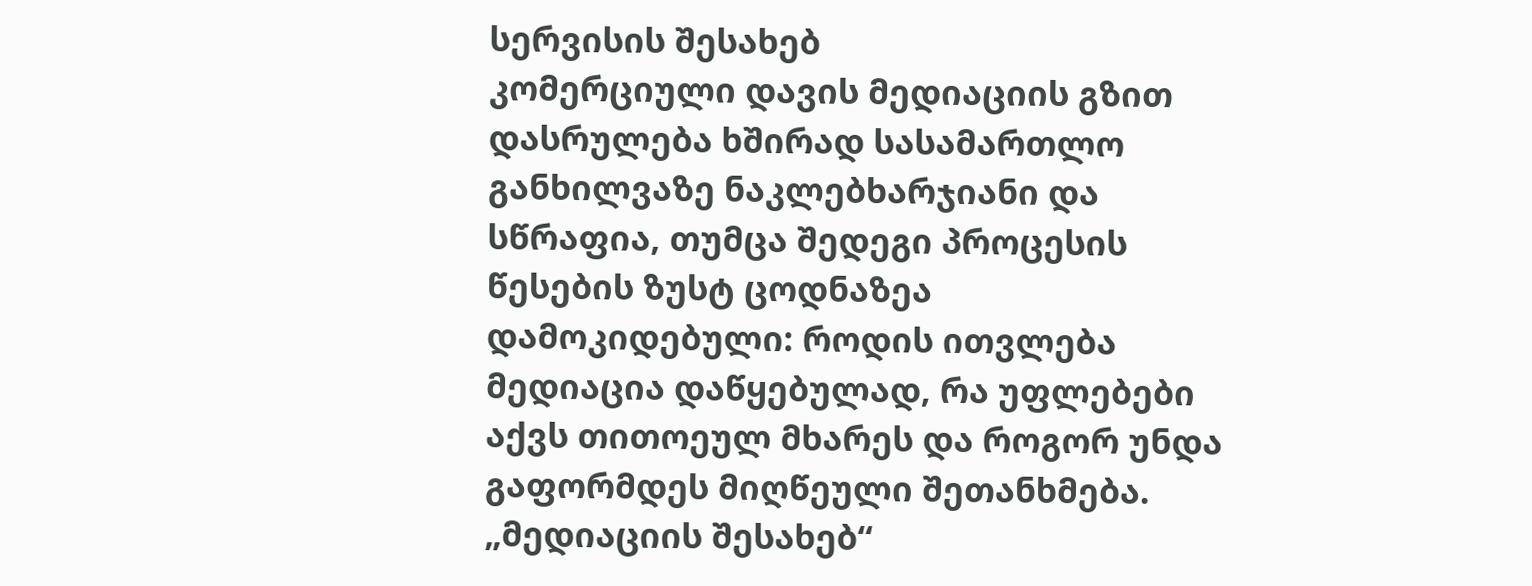სერვისის შესახებ
კომერციული დავის მედიაციის გზით დასრულება ხშირად სასამართლო განხილვაზე ნაკლებხარჯიანი და სწრაფია, თუმცა შედეგი პროცესის წესების ზუსტ ცოდნაზეა დამოკიდებული: როდის ითვლება მედიაცია დაწყებულად, რა უფლებები აქვს თითოეულ მხარეს და როგორ უნდა გაფორმდეს მიღწეული შეთანხმება. „მედიაციის შესახებ“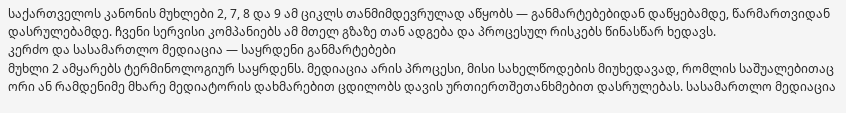საქართველოს კანონის მუხლები 2, 7, 8 და 9 ამ ციკლს თანმიმდევრულად აწყობს — განმარტებებიდან დაწყებამდე, წარმართვიდან დასრულებამდე. ჩვენი სერვისი კომპანიებს ამ მთელ გზაზე თან ადგება და პროცესულ რისკებს წინასწარ ხედავს.
კერძო და სასამართლო მედიაცია — საყრდენი განმარტებები
მუხლი 2 ამყარებს ტერმინოლოგიურ საყრდენს. მედიაცია არის პროცესი, მისი სახელწოდების მიუხედავად, რომლის საშუალებითაც ორი ან რამდენიმე მხარე მედიატორის დახმარებით ცდილობს დავის ურთიერთშეთანხმებით დასრულებას. სასამართლო მედიაცია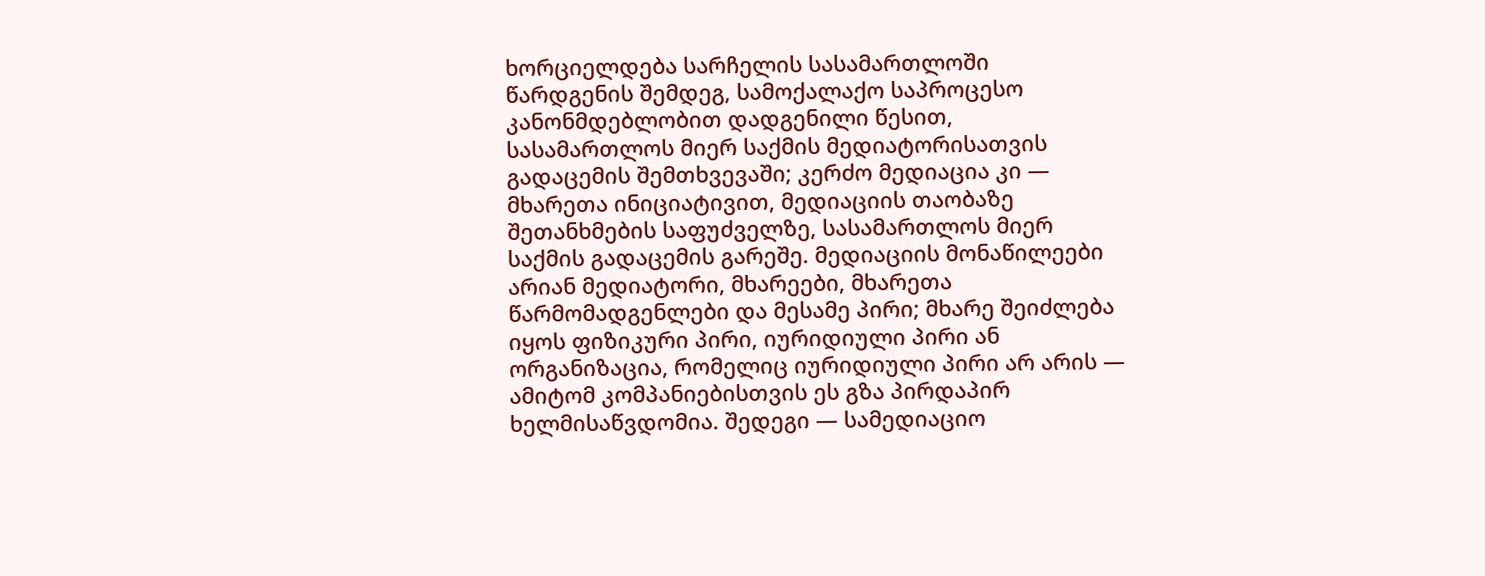ხორციელდება სარჩელის სასამართლოში წარდგენის შემდეგ, სამოქალაქო საპროცესო კანონმდებლობით დადგენილი წესით, სასამართლოს მიერ საქმის მედიატორისათვის გადაცემის შემთხვევაში; კერძო მედიაცია კი — მხარეთა ინიციატივით, მედიაციის თაობაზე შეთანხმების საფუძველზე, სასამართლოს მიერ საქმის გადაცემის გარეშე. მედიაციის მონაწილეები არიან მედიატორი, მხარეები, მხარეთა წარმომადგენლები და მესამე პირი; მხარე შეიძლება იყოს ფიზიკური პირი, იურიდიული პირი ან ორგანიზაცია, რომელიც იურიდიული პირი არ არის — ამიტომ კომპანიებისთვის ეს გზა პირდაპირ ხელმისაწვდომია. შედეგი — სამედიაციო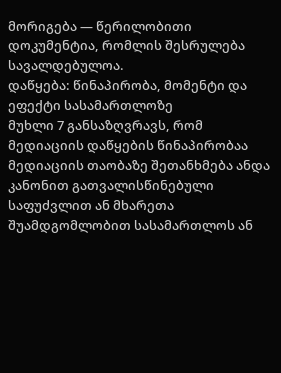მორიგება — წერილობითი დოკუმენტია, რომლის შესრულება სავალდებულოა.
დაწყება: წინაპირობა, მომენტი და ეფექტი სასამართლოზე
მუხლი 7 განსაზღვრავს, რომ მედიაციის დაწყების წინაპირობაა მედიაციის თაობაზე შეთანხმება ანდა კანონით გათვალისწინებული საფუძვლით ან მხარეთა შუამდგომლობით სასამართლოს ან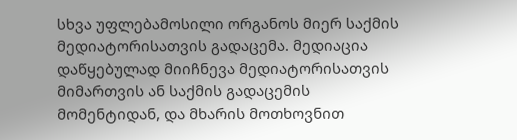სხვა უფლებამოსილი ორგანოს მიერ საქმის მედიატორისათვის გადაცემა. მედიაცია დაწყებულად მიიჩნევა მედიატორისათვის მიმართვის ან საქმის გადაცემის მომენტიდან, და მხარის მოთხოვნით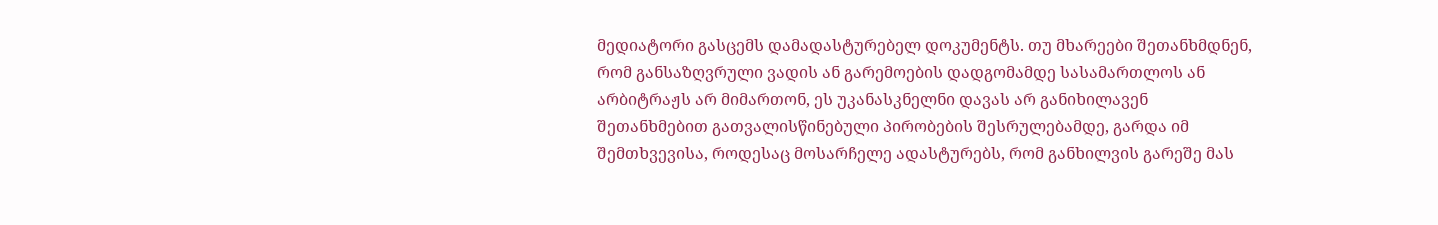მედიატორი გასცემს დამადასტურებელ დოკუმენტს. თუ მხარეები შეთანხმდნენ, რომ განსაზღვრული ვადის ან გარემოების დადგომამდე სასამართლოს ან არბიტრაჟს არ მიმართონ, ეს უკანასკნელნი დავას არ განიხილავენ შეთანხმებით გათვალისწინებული პირობების შესრულებამდე, გარდა იმ შემთხვევისა, როდესაც მოსარჩელე ადასტურებს, რომ განხილვის გარეშე მას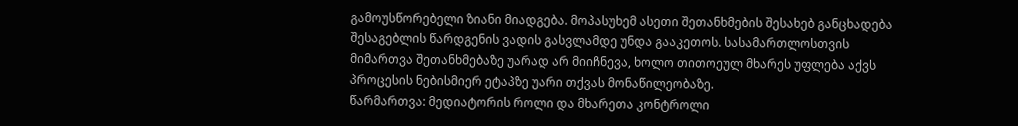გამოუსწორებელი ზიანი მიადგება. მოპასუხემ ასეთი შეთანხმების შესახებ განცხადება შესაგებლის წარდგენის ვადის გასვლამდე უნდა გააკეთოს. სასამართლოსთვის მიმართვა შეთანხმებაზე უარად არ მიიჩნევა, ხოლო თითოეულ მხარეს უფლება აქვს პროცესის ნებისმიერ ეტაპზე უარი თქვას მონაწილეობაზე.
წარმართვა: მედიატორის როლი და მხარეთა კონტროლი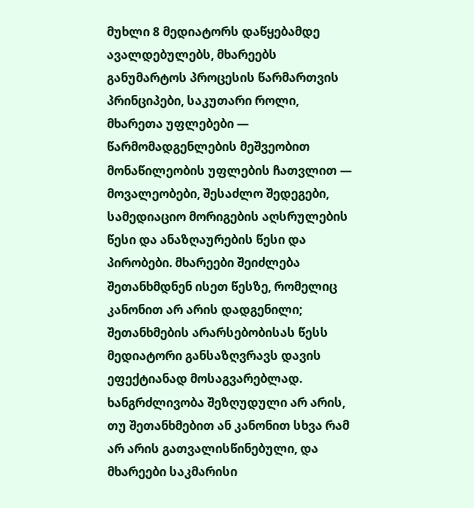მუხლი 8 მედიატორს დაწყებამდე ავალდებულებს, მხარეებს განუმარტოს პროცესის წარმართვის პრინციპები, საკუთარი როლი, მხარეთა უფლებები — წარმომადგენლების მეშვეობით მონაწილეობის უფლების ჩათვლით — მოვალეობები, შესაძლო შედეგები, სამედიაციო მორიგების აღსრულების წესი და ანაზღაურების წესი და პირობები. მხარეები შეიძლება შეთანხმდნენ ისეთ წესზე, რომელიც კანონით არ არის დადგენილი; შეთანხმების არარსებობისას წესს მედიატორი განსაზღვრავს დავის ეფექტიანად მოსაგვარებლად. ხანგრძლივობა შეზღუდული არ არის, თუ შეთანხმებით ან კანონით სხვა რამ არ არის გათვალისწინებული, და მხარეები საკმარისი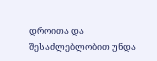დროითა და შესაძლებლობით უნდა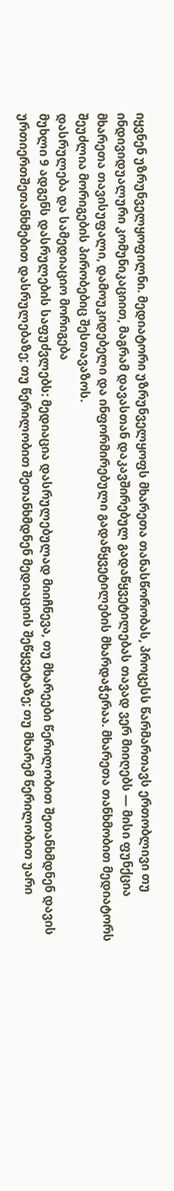იყვნენ უზრუნველყოფილნი. მედიატორი უზრუნველყოფს მხარეთა თანასწორობას, პროცესს წარმართავს ერთობლივი თუ ინდივიდუალური კომუნიკაციით, მაგრამ დავასთან დაკავშირებულ გადაწყვეტილებას თავად ვერ მიიღებს — მისი ფუნქცია მხარეთა თავისუფალი, დამოუკიდებელი და ინფორმირებული გადაწყვეტილების მხარდაჭერაა. მხარეთა თანხმობით მედიატორს შეუძლია მორიგების პირობებიც შესთავაზოს.
დასრულება და სამედიაციო მორიგება
მუხლი 9 ადგენს დასრულების საფუძვლებს: მედიაცია დასრულებულად მიიჩნევა, თუ მხარეები წერილობით შეთანხმდნენ დავის ურთიერთშეთანხმებით დასრულებაზე; თუ წერილობით შეთანხმდნენ მედიაციის შეწყვეტაზე; თუ მხარემ წერილობით უარი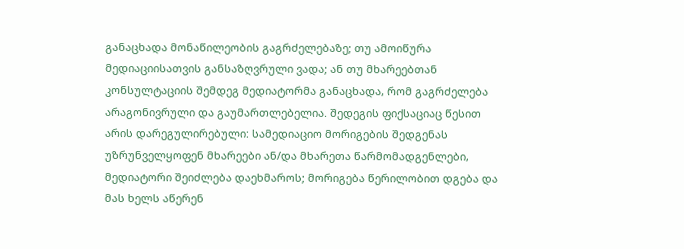განაცხადა მონაწილეობის გაგრძელებაზე; თუ ამოიწურა მედიაციისათვის განსაზღვრული ვადა; ან თუ მხარეებთან კონსულტაციის შემდეგ მედიატორმა განაცხადა, რომ გაგრძელება არაგონივრული და გაუმართლებელია. შედეგის ფიქსაციაც წესით არის დარეგულირებული: სამედიაციო მორიგების შედგენას უზრუნველყოფენ მხარეები ან/და მხარეთა წარმომადგენლები, მედიატორი შეიძლება დაეხმაროს; მორიგება წერილობით დგება და მას ხელს აწერენ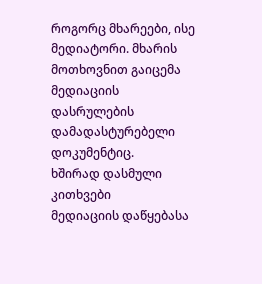როგორც მხარეები, ისე მედიატორი. მხარის მოთხოვნით გაიცემა მედიაციის დასრულების დამადასტურებელი დოკუმენტიც.
ხშირად დასმული კითხვები
მედიაციის დაწყებასა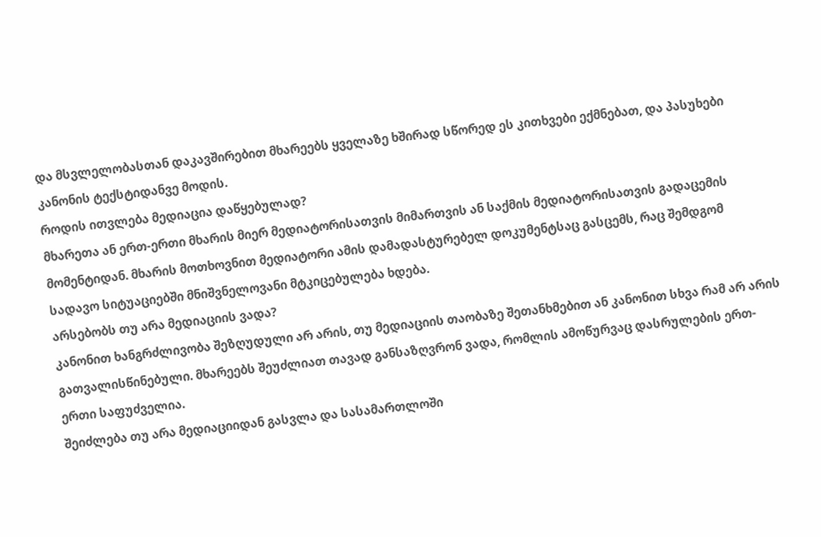და მსვლელობასთან დაკავშირებით მხარეებს ყველაზე ხშირად სწორედ ეს კითხვები ექმნებათ, და პასუხები კანონის ტექსტიდანვე მოდის.
როდის ითვლება მედიაცია დაწყებულად?
მხარეთა ან ერთ-ერთი მხარის მიერ მედიატორისათვის მიმართვის ან საქმის მედიატორისათვის გადაცემის მომენტიდან. მხარის მოთხოვნით მედიატორი ამის დამადასტურებელ დოკუმენტსაც გასცემს, რაც შემდგომ სადავო სიტუაციებში მნიშვნელოვანი მტკიცებულება ხდება.
არსებობს თუ არა მედიაციის ვადა?
კანონით ხანგრძლივობა შეზღუდული არ არის, თუ მედიაციის თაობაზე შეთანხმებით ან კანონით სხვა რამ არ არის გათვალისწინებული. მხარეებს შეუძლიათ თავად განსაზღვრონ ვადა, რომლის ამოწურვაც დასრულების ერთ-ერთი საფუძველია.
შეიძლება თუ არა მედიაციიდან გასვლა და სასამართლოში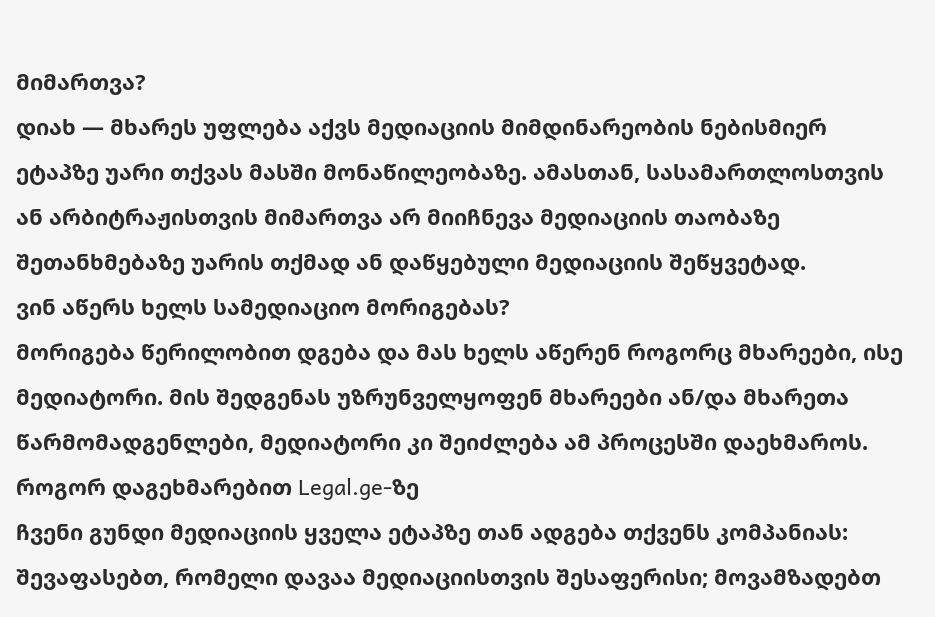მიმართვა?
დიახ — მხარეს უფლება აქვს მედიაციის მიმდინარეობის ნებისმიერ ეტაპზე უარი თქვას მასში მონაწილეობაზე. ამასთან, სასამართლოსთვის ან არბიტრაჟისთვის მიმართვა არ მიიჩნევა მედიაციის თაობაზე შეთანხმებაზე უარის თქმად ან დაწყებული მედიაციის შეწყვეტად.
ვინ აწერს ხელს სამედიაციო მორიგებას?
მორიგება წერილობით დგება და მას ხელს აწერენ როგორც მხარეები, ისე მედიატორი. მის შედგენას უზრუნველყოფენ მხარეები ან/და მხარეთა წარმომადგენლები, მედიატორი კი შეიძლება ამ პროცესში დაეხმაროს.
როგორ დაგეხმარებით Legal.ge-ზე
ჩვენი გუნდი მედიაციის ყველა ეტაპზე თან ადგება თქვენს კომპანიას: შევაფასებთ, რომელი დავაა მედიაციისთვის შესაფერისი; მოვამზადებთ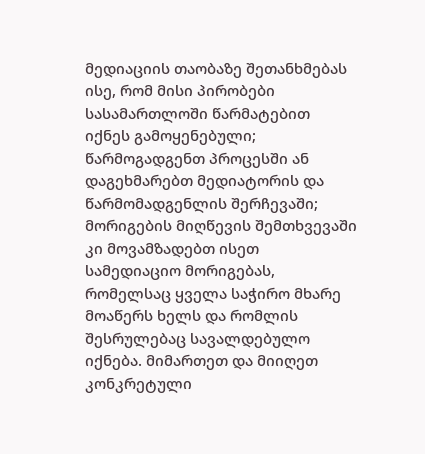მედიაციის თაობაზე შეთანხმებას ისე, რომ მისი პირობები სასამართლოში წარმატებით იქნეს გამოყენებული; წარმოგადგენთ პროცესში ან დაგეხმარებთ მედიატორის და წარმომადგენლის შერჩევაში; მორიგების მიღწევის შემთხვევაში კი მოვამზადებთ ისეთ სამედიაციო მორიგებას, რომელსაც ყველა საჭირო მხარე მოაწერს ხელს და რომლის შესრულებაც სავალდებულო იქნება. მიმართეთ და მიიღეთ კონკრეტული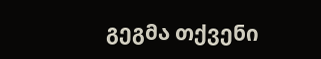გეგმა თქვენი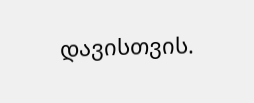დავისთვის.